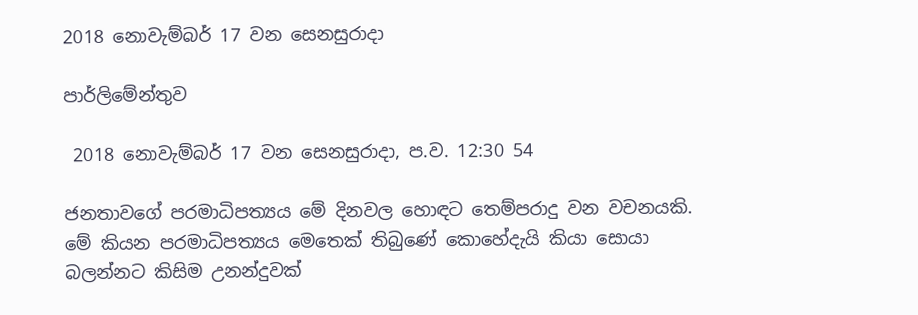2018 නොවැම්බර් 17 වන සෙනසුරාදා

පාර්ලිමේන්තුව

 2018 නොවැම්බර් 17 වන සෙනසුරාදා, ප.ව. 12:30 54

ජනතාවගේ පරමාධිපත්‍යය මේ දිනවල හොඳට තෙම්පරාදු වන වචනයකි. මේ කියන පරමාධිපත්‍යය මෙතෙක් තිබුණේ කොහේදැයි කියා සොයා බලන්නට කිසිම උනන්දුවක්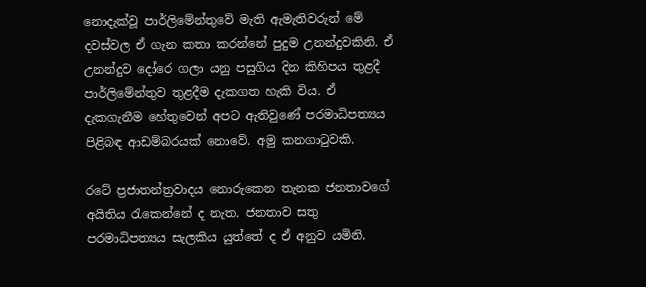නොදැක්වූ පාර්ලිමේන්තුවේ මැති ඇමැතිවරුන් මේ දවස්වල ඒ ගැන කතා කරන්නේ පුදුම උනන්දුවකිනි. ඒ උනන්දුව දෝරෙ ගලා යනු පසුගිය දින කිහිපය තුළදී පාර්ලිමේන්තුව තුළදීම දැකගත හැකි විය. ඒ දැකගැනීම හේතුවෙන් අපට ඇතිවුණේ පරමාධිපත්‍යය පිළිබඳ ආඩම්බරයක් නොවේ. අමු කනගාටුවකි.

රටේ ප්‍රජාතන්ත්‍රවාදය නොරුකෙන තැනක ජනතාවගේ අයිතිය රැකෙන්නේ ද නැත. ජනතාව සතු පරමාධිපත්‍යය සැලකිය යුත්තේ ද ඒ අනුව යමිනි.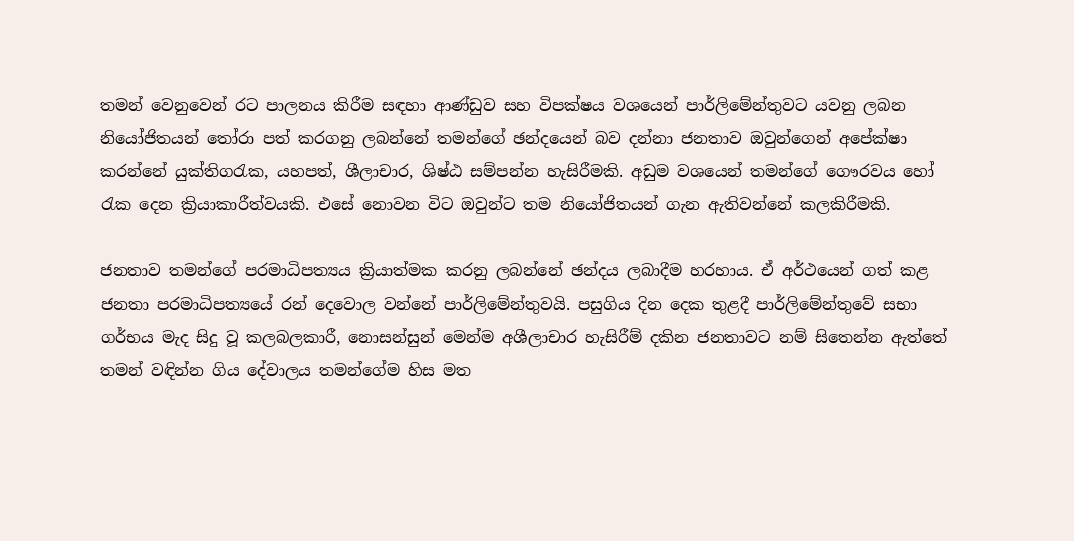තමන් වෙනුවෙන් රට පාලනය කිරීම සඳහා ආණ්ඩුව සහ විපක්ෂය වශයෙන් පාර්ලිමේන්තුවට යවනු ලබන නියෝජිතයන් තෝරා පත් කරගනු ලබන්නේ තමන්ගේ ඡන්දයෙන් බව දන්නා ජනතාව ඔවුන්ගෙන් අපේක්ෂා කරන්නේ යුක්තිගරැක, යහපත්, ශීලාචාර, ශිෂ්ඨ සම්පන්න හැසිරීමකි. අඩුම වශයෙන් තමන්ගේ ගෞරවය හෝ රැක දෙන ක්‍රියාකාරීත්වයකි. එසේ නොවන විට ඔවුන්ට තම නියෝජිතයන් ගැන ඇතිවන්නේ කලකිරීමකි.

ජනතාව තමන්ගේ පරමාධිපත්‍යය ක්‍රියාත්මක කරනු ලබන්නේ ඡන්දය ලබාදීම හරහාය. ඒ අර්ථයෙන් ගත් කළ ජනතා පරමාධිපත්‍යයේ රන් දෙවොල වන්නේ පාර්ලිමේන්තුවයි. පසුගිය දින දෙක තුළදී පාර්ලිමේන්තුවේ සභා ගර්භය මැද සිදු වූ කලබලකාරී, නොසන්සුන් මෙන්ම අශීලාචාර හැසිරීම් දකින ජනතාවට නම් සිතෙන්න ඇත්තේ තමන් වඳින්න ගිය දේවාලය තමන්ගේම හිස මත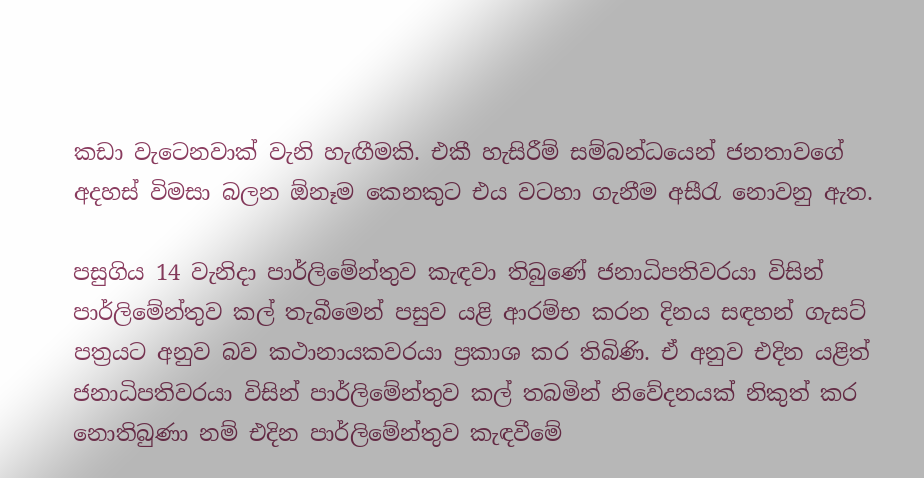කඩා වැටෙනවාක් වැනි හැඟීමකි. එකී හැසිරීම් සම්බන්ධයෙන් ජනතාවගේ අදහස් විමසා බලන ඕනෑම කෙනකුට එය වටහා ගැනීම අසීරැ නොවනු ඇත.

පසුගිය 14 වැනිදා පාර්ලිමේන්තුව කැඳවා තිබුණේ ජනාධිපතිවරයා විසින් පාර්ලිමේන්තුව කල් තැබීමෙන් පසුව යළි ආරම්භ කරන දිනය සඳහන් ගැසට් පත්‍රයට අනුව බව කථානායකවරයා ප්‍රකාශ කර තිබිණි. ඒ අනුව එදින යළිත් ජනාධිපතිවරයා විසින් පාර්ලිමේන්තුව කල් තබමින් නිවේදනයක් නිකුත් කර නොතිබුණා නම් එදින පාර්ලිමේන්තුව කැඳවීමේ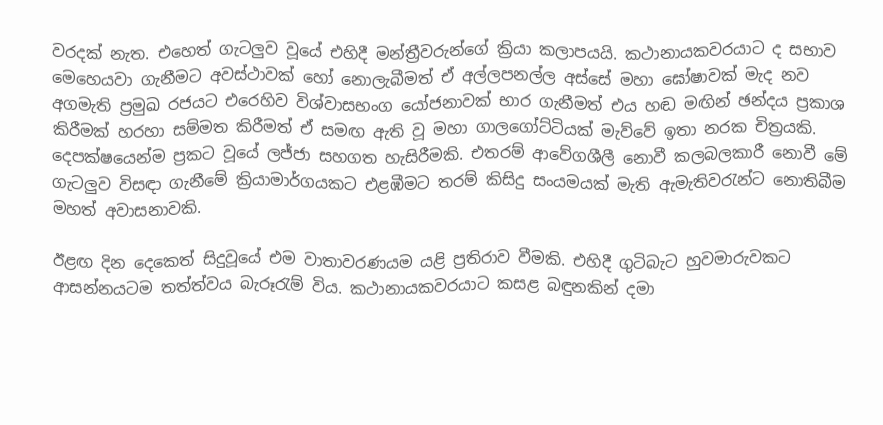වරදක් නැත. එහෙත් ගැටලුව වූයේ එහිදී මන්ත්‍රීවරුන්ගේ ක්‍රියා කලාපයයි. කථානායකවරයාට ද සභාව මෙහෙයවා ගැනීමට අවස්ථාවක් හෝ නොලැබීමත් ඒ අල්ලපනල්ල අස්සේ මහා ඝෝෂාවක් මැද නව අගමැති ප්‍රමුඛ රජයට එරෙහිව විශ්වාසභංග යෝජනාවක් භාර ගැනීමත් එය හඬ මඟින් ඡන්දය ප්‍රකාශ කිරීමක් හරහා සම්මත කිරීමත් ඒ සමඟ ඇති වූ මහා ගාලගෝට්ටියක් මැව්වේ ඉතා නරක චිත්‍රයකි. දෙපක්ෂයෙන්ම ප්‍රකට වූයේ ලජ්ජා සහගත හැසිරීමකි. එතරම් ආවේගශීලී නොවී කලබලකාරී නොවී මේ ගැටලුව විසඳා ගැනීමේ ක්‍රියාමාර්ගයකට එළඹීමට තරම් කිසිදු සංයමයක් මැති ඇමැතිවරැන්ට නොතිබීම මහත් අවාසනාවකි.

ඊළඟ දින දෙකෙත් සිදුවූයේ එම වාතාවරණයම යළි ප්‍රතිරාව වීමකි. එහිදී ගුටිබැට හුවමාරුවකට ආසන්නයටම තත්ත්වය බැරූරැම් විය. කථානායකවරයාට කසළ බඳුනකින් දමා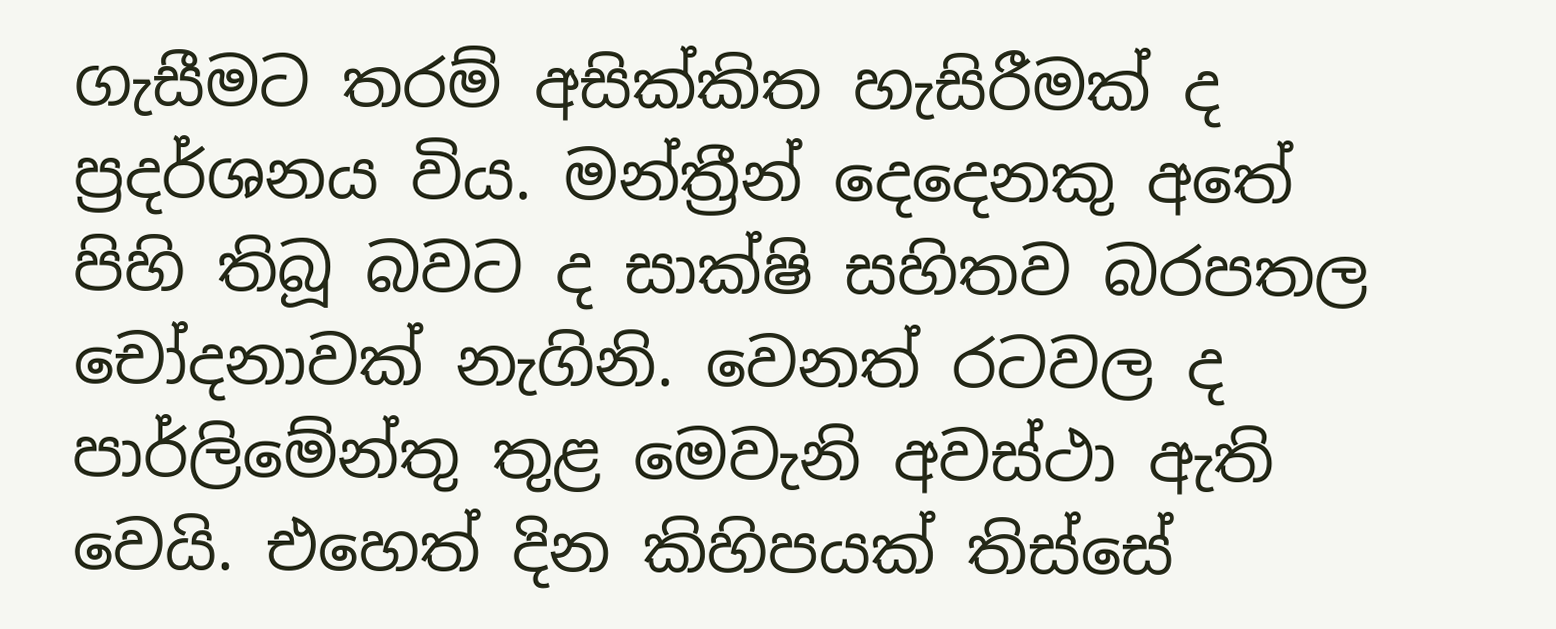ගැසීමට තරම් අසික්කිත හැසිරීමක් ද ප්‍රදර්ශනය විය. මන්ත්‍රීන් දෙදෙනකු අතේ පිහි තිබූ බවට ද සාක්ෂි සහිතව බරපතල චෝදනාවක් නැගිනි. වෙනත් රටවල ද පාර්ලිමේන්තු තුළ මෙවැනි අවස්ථා ඇති වෙයි. එහෙත් දින කිහිපයක් තිස්සේ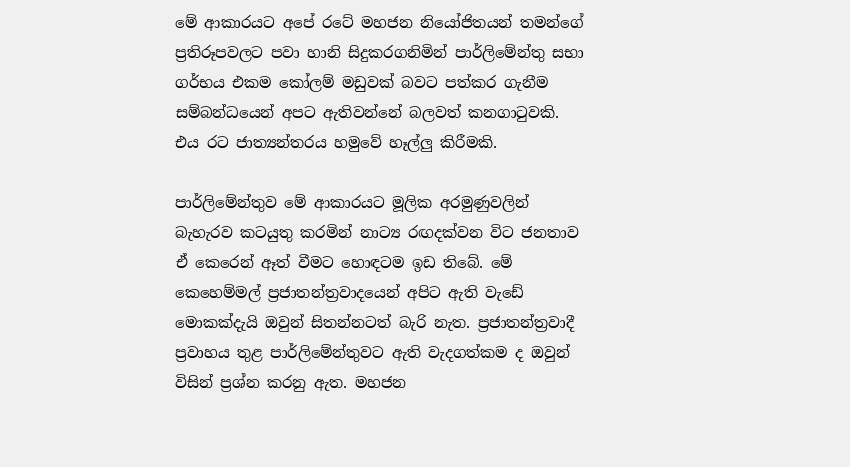මේ ආකාරයට අපේ රටේ මහජන නියෝජිතයන් තමන්ගේ ප්‍රතිරූපවලට පවා හානි සිදුකරගනිමින් පාර්ලිමේන්තු සභා ගර්භය එකම කෝලම් මඩුවක් බවට පත්කර ගැනීම සම්බන්ධයෙන් අපට ඇතිවන්නේ බලවත් කනගාටුවකි. එය රට ජාත්‍යන්තරය හමුවේ හෑල්ලු කිරීමකි.

පාර්ලිමේන්තුව මේ ආකාරයට මූලික අරමුණුවලින් බැහැරව කටයුතු කරමින් නාට්‍ය රඟදක්වන විට ජනතාව ඒ කෙරෙන් ඈත් වීමට හොඳටම ඉඩ තිබේ. මේ කෙහෙම්මල් ප්‍රජාතන්ත්‍රවාදයෙන් අපිට ඇති වැඩේ මොකක්දැයි ඔවුන් සිතන්නටත් බැරි නැත. ප්‍රජාතන්ත්‍රවාදී ප්‍රවාහය තුළ පාර්ලිමේන්තුවට ඇති වැදගත්කම ද ඔවුන් විසින් ප්‍රශ්න කරනු ඇත. මහජන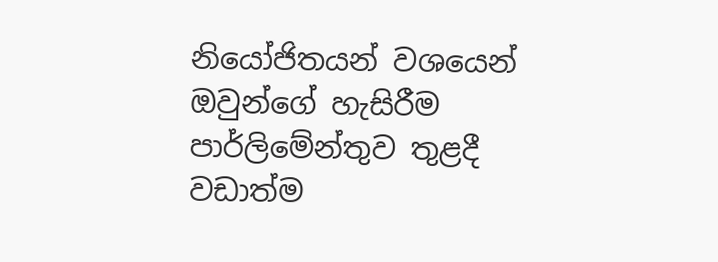නියෝජිතයන් වශයෙන් ඔවුන්ගේ හැසිරීම පාර්ලිමේන්තුව තුළදී වඩාත්ම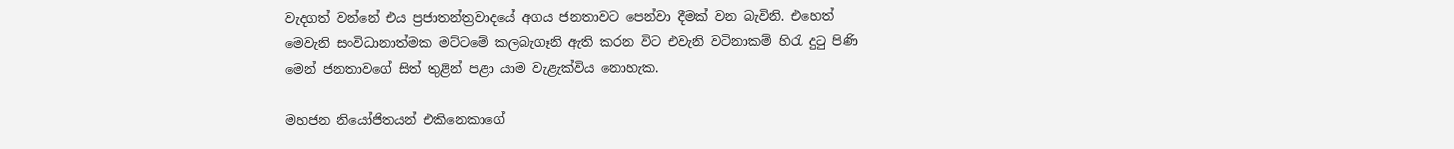වැදගත් වන්නේ එය ප්‍රජාතන්ත්‍රවාදයේ අගය ජනතාවට පෙන්වා දීමක් වන බැවිනි. එහෙත් මෙවැනි සංවිධානාත්මක මට්ටමේ කලබැගෑනි ඇති කරන විට එවැනි වටිනාකම් හිරැ දුටු පිණි මෙන් ජනතාවගේ සිත් තුළින් පළා යාම වැළැක්විය නොහැක.

මහජන නියෝජිතයන් එකිනෙකාගේ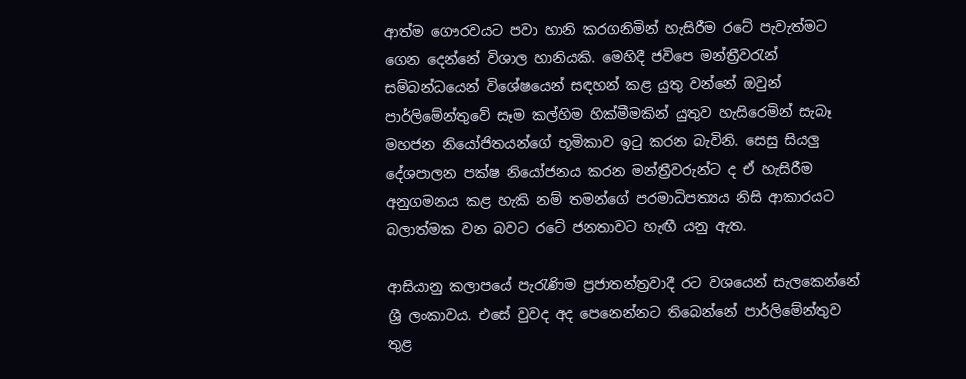ආත්ම ගෞරවයට පවා හානි කරගනිමින් හැසිරීම රටේ පැවැත්මට ගෙන දෙන්නේ විශාල හානියකි. මෙහිදී ජවිපෙ මන්ත්‍රීවරැන් සම්බන්ධයෙන් විශේෂයෙන් සඳහන් කළ යුතු වන්නේ ඔවුන් පාර්ලිමේන්තුවේ සෑම කල්හිම හික්මීමකින් යුතුව හැසිරෙමින් සැබෑ මහජන නියෝජිතයන්ගේ භූමිකාව ඉටු කරන බැවිනි. සෙසු සියලු දේශපාලන පක්ෂ නියෝජනය කරන මන්ත්‍රීවරුන්ට ද ඒ හැසිරීම අනුගමනය කළ හැකි නම් තමන්ගේ පරමාධිපත්‍යය නිසි ආකාරයට බලාත්මක වන බවට රටේ ජනතාවට හැඟී යනු ඇත.

ආසියානු කලාපයේ පැරැණිම ප්‍රජාතන්ත්‍රවාදී රට වශයෙන් සැලකෙන්නේ ශ්‍රී ලංකාවය. එසේ වුවද අද පෙනෙන්නට තිබෙන්නේ පාර්ලිමේන්තුව තුළ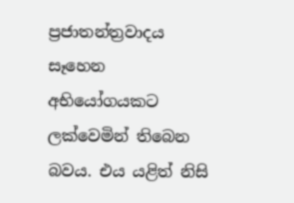ප්‍රජාතන්ත්‍රවාදය සෑහෙන අභියෝගයකට ලක්වෙමින් තිබෙන බවය. එය යළිත් නිසි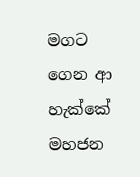මගට ගෙන ආ හැක්කේ මහජන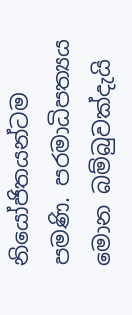නියෝජිතයන්ටම පමණි. පරමාධිපත්‍යය මොන බම්බුවක්දැයි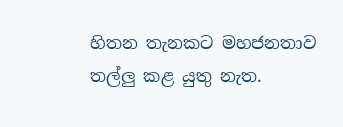හිතන තැනකට මහජනතාව තල්ලු කළ යුතු නැත.